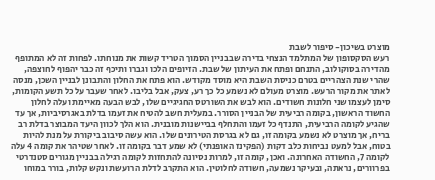מוצרט בשיכון- סיפור לשבת
רעש הסקסופון של המתלמד הנצחי בדירה שבבניין הסמוך הטריד קשות את מנוחתו. לפחות זה לא המתופף מהדירה בסוקולוב, התנחם ופתח את העיתון של שבת. הזיופים הלכו וגברו ותיכף זה כבר יהפוף לחוצפה, שהרי שנת הצהריים בטרם כניסת השבת היא מוסד מקודש. הוא פתח את החלון והתבונן לבניין השכן, מנסה לאתר את מקור הרעש. מוצרט מעולם לא נשמע כל כך רע, צעק, אבל בליבו. לאחר שעבר על כל תשע הקומות, סימן לעצמו שני חלונות חשודים. הוא לבש את השורטס החגיגיים שלו, לבש הבעה מאיימת ועלה לחלון החשוד הראשון, בקומה רביעית של הבניין הסורר. במעלית חשב להטיח את זעמו בדלת באגרסיביות, אך עד שהגיע לקומה הרביעית, התנדף כל זעמו והתחלף בביישנות מובנית. הוא הלך לכוון היעד המבוצר בדלת רב בריח, אך מוצרט לא נשמע בקומה זו, גם לא בגרסת הטירונים שלו. הוא עשה סיבוב ביקורת על מנת להיות בטוח, אבל למעט נביחות כלב דקות (הפקינז האופנתי) לא שמע דבר בקומה זו. לאחר שטיהר את קומה 4 עלה לקומה 7, החשודה האחרונה. ואכן, קומה זו, למרות נסיונה להתחזות לקומה רגילה בבניין מגורים סטנדרטי בפרוורים, נראתה, ובעיקר נשמעה, חשודה לחלוטין. הוא התקרב לדלת הרועשת ונקש קלות, בורר במוחו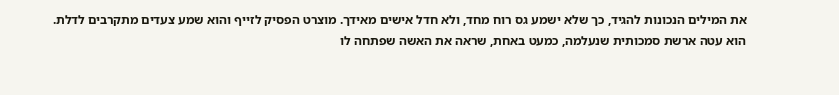את המילים הנכונות להגיד, כך שלא ישמע גס רוח מחד, ולא חדל אישים מאידך. מוצרט הפסיק לזייף והוא שמע צעדים מתקרבים לדלת. הוא עטה ארשת סמכותית שנעלמה, כמעט באחת, שראה את האשה שפתחה לו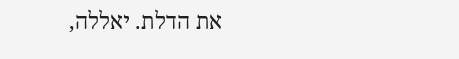את הדלת. יאללה,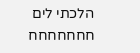הלכתי לים חחחחחחח